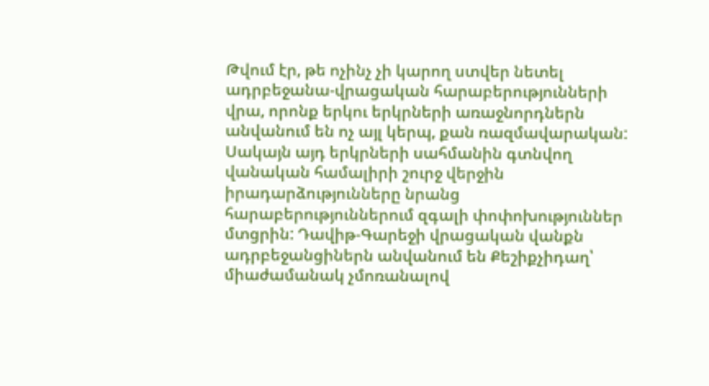Թվում էր, թե ոչինչ չի կարող ստվեր նետել ադրբեջանա-վրացական հարաբերությունների վրա, որոնք երկու երկրների առաջնորդներն անվանում են ոչ այլ կերպ, քան ռազմավարական: Սակայն այդ երկրների սահմանին գտնվող վանական համալիրի շուրջ վերջին իրադարձությունները նրանց հարաբերություններում զգալի փոփոխություններ մտցրին: Դավիթ-Գարեջի վրացական վանքն ադրբեջանցիներն անվանում են Քեշիքչիդաղ՝ միաժամանակ չմոռանալով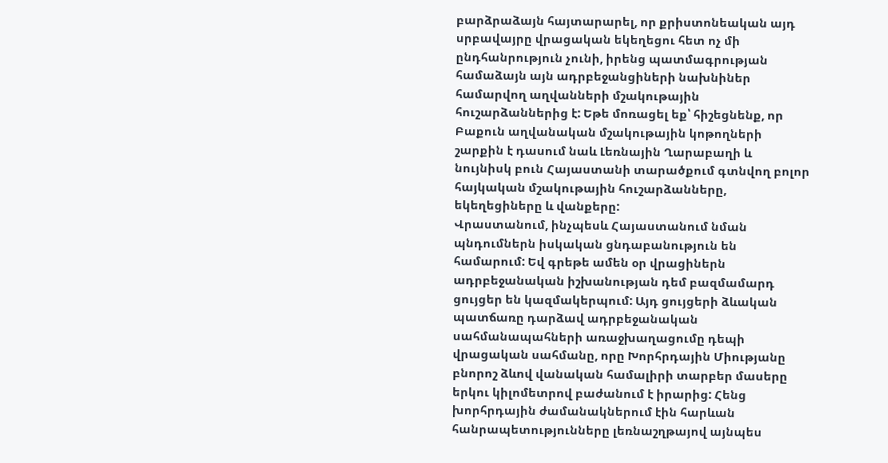բարձրաձայն հայտարարել, որ քրիստոնեական այդ սրբավայրը վրացական եկեղեցու հետ ոչ մի ընդհանրություն չունի, իրենց պատմագրության համաձայն այն ադրբեջանցիների նախնիներ համարվող աղվանների մշակութային հուշարձաններից է: Եթե մոռացել եք՝ հիշեցնենք, որ Բաքուն աղվանական մշակութային կոթողների շարքին է դասում նաև Լեռնային Ղարաբաղի և նույնիսկ բուն Հայաստանի տարածքում գտնվող բոլոր հայկական մշակութային հուշարձանները, եկեղեցիները և վանքերը:
Վրաստանում, ինչպեսև Հայաստանում նման պնդումներն իսկական ցնդաբանություն են համարում: Եվ գրեթե ամեն օր վրացիներն ադրբեջանական իշխանության դեմ բազմամարդ ցույցեր են կազմակերպում: Այդ ցույցերի ձևական պատճառը դարձավ ադրբեջանական սահմանապահների առաջխաղացումը դեպի վրացական սահմանը, որը Խորհրդային Միությանը բնորոշ ձևով վանական համալիրի տարբեր մասերը երկու կիլոմետրով բաժանում է իրարից: Հենց խորհրդային ժամանակներում էին հարևան հանրապետությունները լեռնաշղթայով այնպես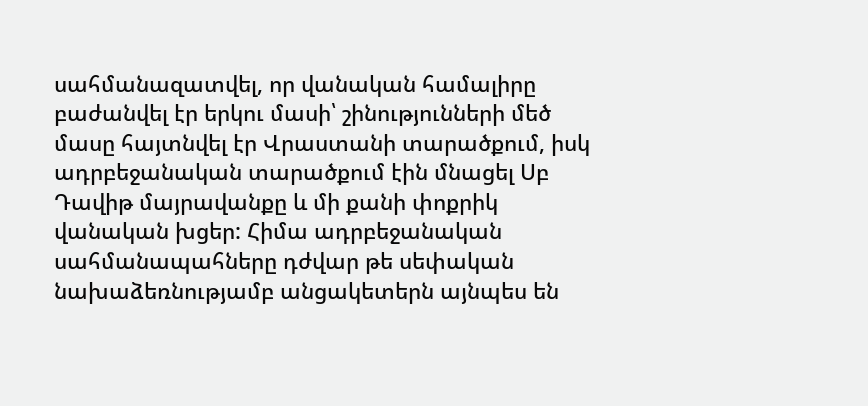սահմանազատվել, որ վանական համալիրը բաժանվել էր երկու մասի՝ շինությունների մեծ մասը հայտնվել էր Վրաստանի տարածքում, իսկ ադրբեջանական տարածքում էին մնացել Սբ Դավիթ մայրավանքը և մի քանի փոքրիկ վանական խցեր: Հիմա ադրբեջանական սահմանապահները դժվար թե սեփական նախաձեռնությամբ անցակետերն այնպես են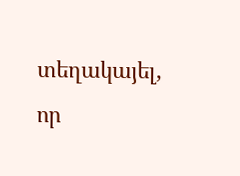տեղակայել, որ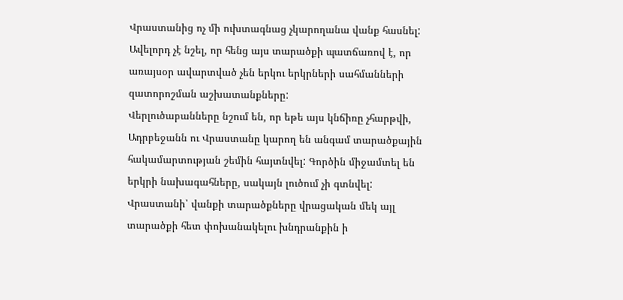Վրաստանից ոչ մի ուխտագնաց չկարողանա վանք հասնել:
Ավելորդ չէ նշել, որ հենց այս տարածքի պատճառով է, որ առայսօր ավարտված չեն երկու երկրների սահմանների զատորոշման աշխատանքները:
Վերլուծաբանները նշում են, որ եթե այս կնճիռը չհարթվի, Ադրբեջանն ու Վրաստանը կարող են անգամ տարածքային հակամարտության շեմին հայտնվել: Գործին միջամտել են երկրի նախագահները, սակայն լուծում չի գտնվել: Վրաստանի՝ վանքի տարածքները վրացական մեկ այլ տարածքի հետ փոխանակելու խնդրանքին ի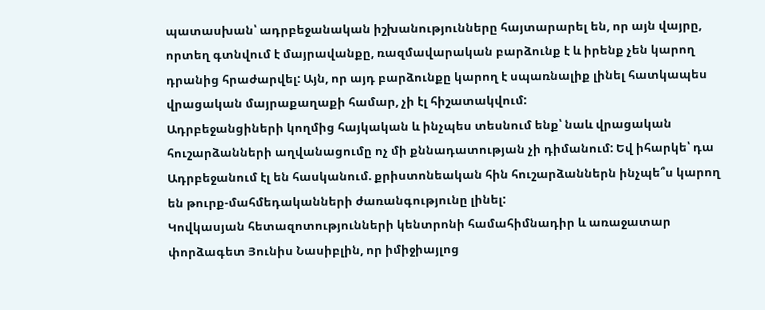պատասխան՝ ադրբեջանական իշխանությունները հայտարարել են, որ այն վայրը, որտեղ գտնվում է մայրավանքը, ռազմավարական բարձունք է և իրենք չեն կարող դրանից հրաժարվել: Այն, որ այդ բարձունքը կարող է սպառնալիք լինել հատկապես վրացական մայրաքաղաքի համար, չի էլ հիշատակվում:
Ադրբեջանցիների կողմից հայկական և ինչպես տեսնում ենք՝ նաև վրացական հուշարձանների աղվանացումը ոչ մի քննադատության չի դիմանում: Եվ իհարկե՝ դա Ադրբեջանում էլ են հասկանում. քրիստոնեական հին հուշարձաններն ինչպե՞ս կարող են թուրք-մահմեդականների ժառանգությունը լինել:
Կովկասյան հետազոտությունների կենտրոնի համահիմնադիր և առաջատար փորձագետ Յունիս Նասիբլին, որ իմիջիայլոց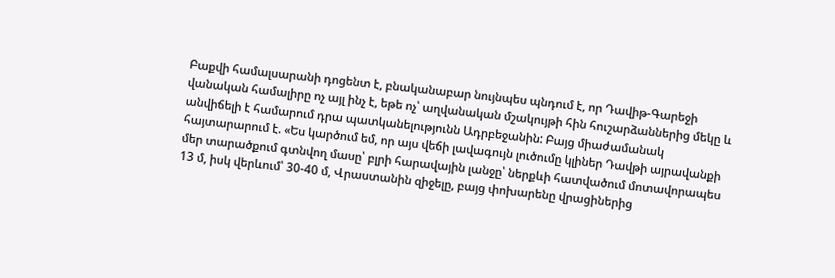Բաքվի համալսարանի դոցենտ է, բնականաբար նույնպես պնդում է, որ Դավիթ-Գարեջի վանական համալիրը ոչ այլ ինչ է, եթե ոչ՝ աղվանական մշակույթի հին հուշարձաններից մեկը և անվիճելի է համարում դրա պատկանելությունն Ադրբեջանին: Բայց միաժամանակ հայտարարում է. «Ես կարծում եմ, որ այս վեճի լավագույն լուծումը կլիներ Դավթի այրավանքի մեր տարածքում գտնվող մասը՝ բլրի հարավային լանջը՝ ներքևի հատվածում մոտավորապես 13 մ, իսկ վերևում՝ 30-40 մ, Վրաստանին զիջելը, բայց փոխարենը վրացիներից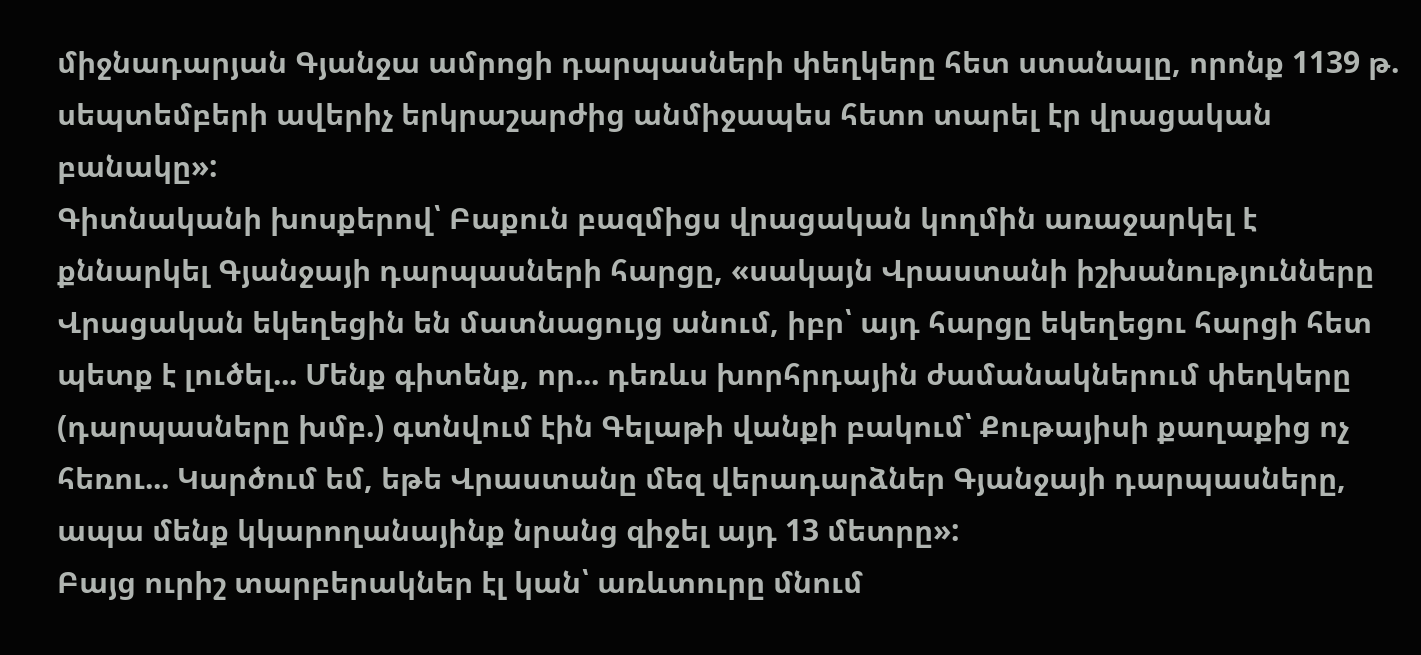միջնադարյան Գյանջա ամրոցի դարպասների փեղկերը հետ ստանալը, որոնք 1139 թ. սեպտեմբերի ավերիչ երկրաշարժից անմիջապես հետո տարել էր վրացական բանակը»:
Գիտնականի խոսքերով՝ Բաքուն բազմիցս վրացական կողմին առաջարկել է քննարկել Գյանջայի դարպասների հարցը, «սակայն Վրաստանի իշխանությունները Վրացական եկեղեցին են մատնացույց անում, իբր՝ այդ հարցը եկեղեցու հարցի հետ պետք է լուծել... Մենք գիտենք, որ... դեռևս խորհրդային ժամանակներում փեղկերը (դարպասները խմբ.) գտնվում էին Գելաթի վանքի բակում՝ Քութայիսի քաղաքից ոչ հեռու... Կարծում եմ, եթե Վրաստանը մեզ վերադարձներ Գյանջայի դարպասները, ապա մենք կկարողանայինք նրանց զիջել այդ 13 մետրը»:
Բայց ուրիշ տարբերակներ էլ կան՝ առևտուրը մնում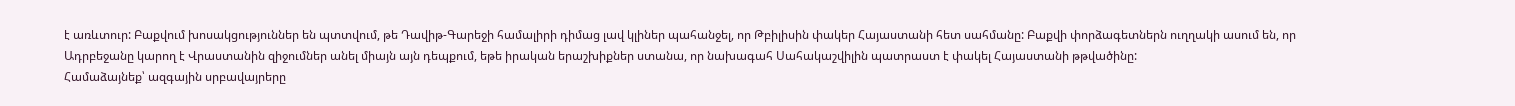է առևտուր: Բաքվում խոսակցություններ են պտտվում, թե Դավիթ-Գարեջի համալիրի դիմաց լավ կլիներ պահանջել, որ Թբիլիսին փակեր Հայաստանի հետ սահմանը: Բաքվի փորձագետներն ուղղակի ասում են, որ Ադրբեջանը կարող է Վրաստանին զիջումներ անել միայն այն դեպքում, եթե իրական երաշխիքներ ստանա, որ նախագահ Սահակաշվիլին պատրաստ է փակել Հայաստանի թթվածինը:
Համաձայնեք՝ ազգային սրբավայրերը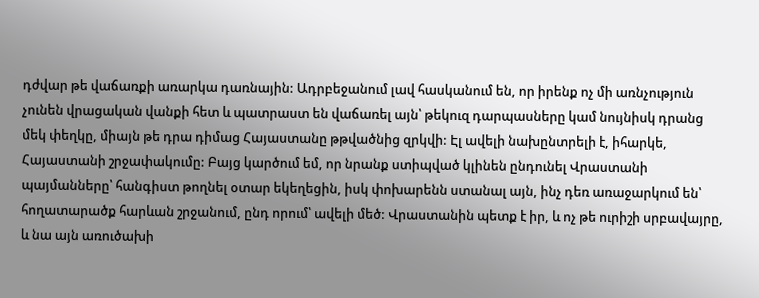դժվար թե վաճառքի առարկա դառնային: Ադրբեջանում լավ հասկանում են, որ իրենք ոչ մի առնչություն չունեն վրացական վանքի հետ և պատրաստ են վաճառել այն՝ թեկուզ դարպասները կամ նույնիսկ դրանց մեկ փեղկը, միայն թե դրա դիմաց Հայաստանը թթվածնից զրկվի: Էլ ավելի նախընտրելի է, իհարկե, Հայաստանի շրջափակումը: Բայց կարծում եմ, որ նրանք ստիպված կլինեն ընդունել Վրաստանի պայմանները՝ հանգիստ թողնել օտար եկեղեցին, իսկ փոխարենն ստանալ այն, ինչ դեռ առաջարկում են՝ հողատարածք հարևան շրջանում, ընդ որում՝ ավելի մեծ: Վրաստանին պետք է իր, և ոչ թե ուրիշի սրբավայրը, և նա այն առուծախի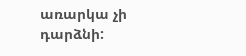առարկա չի դարձնի: